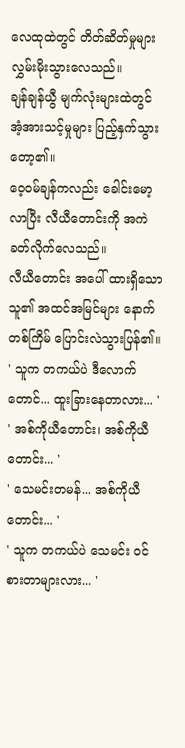လေထုထဲတွင် တိတ်ဆိတ်မှုများ လွှမ်းမိုးသွားလေသည်။
ချန်ချန်ယွီ မျက်လုံးများထဲတွင် အံ့အားသင့်မှုများ ပြည့်နှက်သွားတော့၏။
ဝေ့ဝမ်ချန်ကလည်း ခေါင်းမော့လာပြီး လီယီတောင်းကို အကဲခတ်လိုက်လေသည်။
လီယီတောင်း အပေါ် ထားရှိသော သူ၏ အထင်အမြင်များ နောက်တစ်ကြိမ် ပြောင်းလဲသွားပြန်၏။
' သူက တကယ်ပဲ ဒီလောက်တောင်... ထူးခြားနေတာလား... '
' အစ်ကိုယီတောင်း၊ အစ်ကိုယီတောင်း... '
' သေမင်းတမန်... အစ်ကိုယီတောင်း... '
' သူက တကယ်ပဲ သေမင်း ဝင်စားတာများလား... '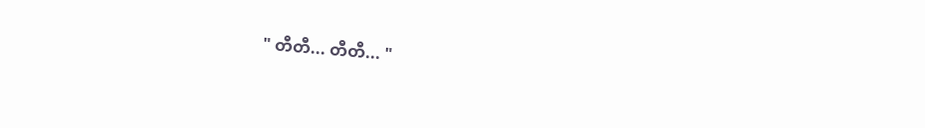" တီတီ... တီတီ... "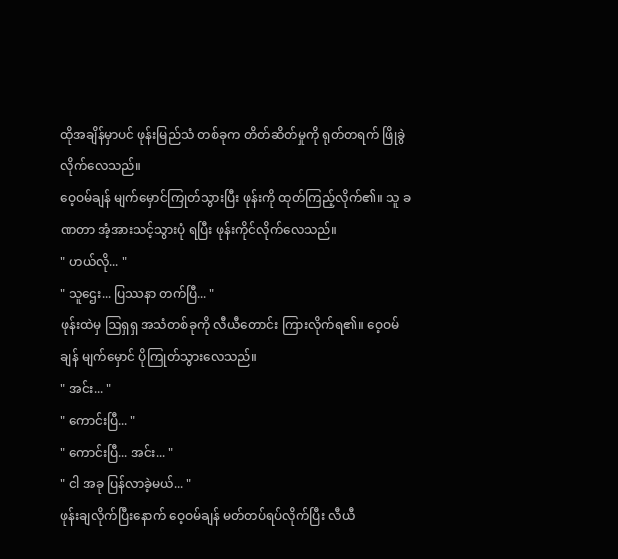ထိုအချိန်မှာပင် ဖုန်းမြည်သံ တစ်ခုက တိတ်ဆိတ်မှုကို ရုတ်တရက် ဖြိုခွဲလိုက်လေသည်။
ဝေ့ဝမ်ချန် မျက်မှောင်ကြုတ်သွားပြီး ဖုန်းကို ထုတ်ကြည့်လိုက်၏။ သူ ခဏတာ အံ့အားသင့်သွားပုံ ရပြီး ဖုန်းကိုင်လိုက်လေသည်။
" ဟယ်လို... "
" သူဌေး... ပြဿနာ တက်ပြီ... "
ဖုန်းထဲမှ ဩရှရှ အသံတစ်ခုကို လီယီတောင်း ကြားလိုက်ရ၏။ ဝေ့ဝမ်ချန် မျက်မှောင် ပိုကြုတ်သွားလေသည်။
" အင်း... "
" ကောင်းပြီ... "
" ကောင်းပြီ... အင်း... "
" ငါ အခု ပြန်လာခဲ့မယ်... "
ဖုန်းချလိုက်ပြီးနောက် ဝေ့ဝမ်ချန် မတ်တပ်ရပ်လိုက်ပြီး လီယီ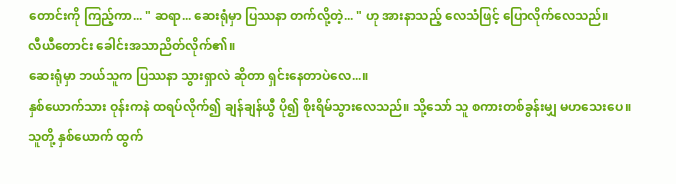တောင်းကို ကြည့်ကာ... " ဆရာ... ဆေးရုံမှာ ပြဿနာ တက်လို့တဲ့... " ဟု အားနာသည့် လေသံဖြင့် ပြောလိုက်လေသည်။
လီယီတောင်း ခေါင်းအသာညိတ်လိုက်၏။
ဆေးရုံမှာ ဘယ်သူက ပြဿနာ သွားရှာလဲ ဆိုတာ ရှင်းနေတာပဲလေ...။
နှစ်ယောက်သား ဝုန်းကနဲ ထရပ်လိုက်၍ ချန်ချန်ယွီ ပို၍ စိုးရိမ်သွားလေသည်။ သို့သော် သူ စကားတစ်ခွန်းမျှ မဟသေးပေ။
သူတို့ နှစ်ယောက် ထွက်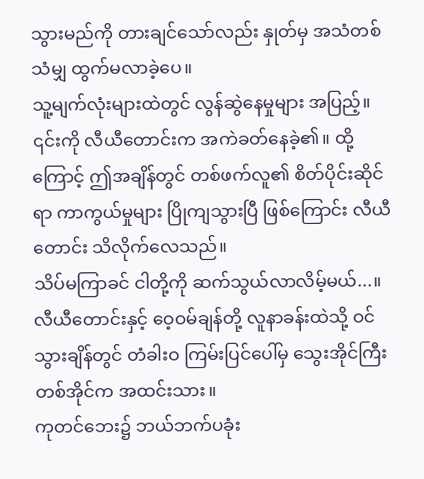သွားမည်ကို တားချင်သော်လည်း နှုတ်မှ အသံတစ်သံမျှ ထွက်မလာခဲ့ပေ။
သူ့မျက်လုံးများထဲတွင် လွန်ဆွဲနေမှုများ အပြည့်။
၎င်းကို လီယီတောင်းက အကဲခတ်နေခဲ့၏။ ထို့ကြောင့် ဤအချိန်တွင် တစ်ဖက်လူ၏ စိတ်ပိုင်းဆိုင်ရာ ကာကွယ်မှုများ ပြိုကျသွားပြီ ဖြစ်ကြောင်း လီယီတောင်း သိလိုက်လေသည်။
သိပ်မကြာခင် ငါတို့ကို ဆက်သွယ်လာလိမ့်မယ်...။
လီယီတောင်းနှင့် ဝေ့ဝမ်ချန်တို့ လူနာခန်းထဲသို့ ဝင်သွားချိန်တွင် တံခါးဝ ကြမ်းပြင်ပေါ်မှ သွေးအိုင်ကြီး တစ်အိုင်က အထင်းသား။
ကုတင်ဘေး၌ ဘယ်ဘက်ပခုံး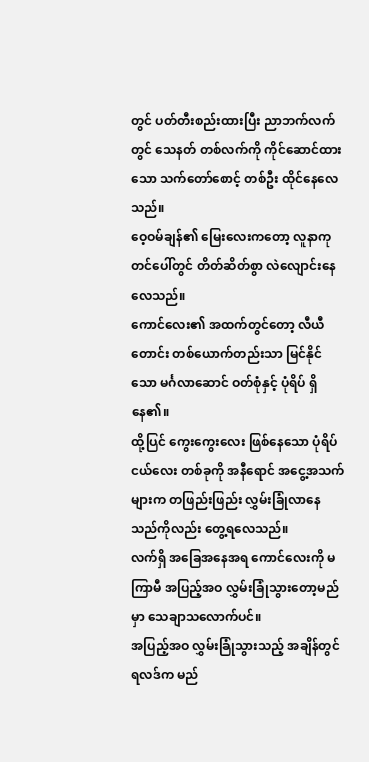တွင် ပတ်တီးစည်းထားပြီး ညာဘက်လက်တွင် သေနတ် တစ်လက်ကို ကိုင်ဆောင်ထားသော သက်တော်စောင့် တစ်ဦး ထိုင်နေလေသည်။
ဝေ့ဝမ်ချန်၏ မြေးလေးကတော့ လူနာကုတင်ပေါ်တွင် တိတ်ဆိတ်စွာ လဲလျောင်းနေလေသည်။
ကောင်လေး၏ အထက်တွင်တော့ လီယီတောင်း တစ်ယောက်တည်းသာ မြင်နိုင်သော မင်္ဂလာဆောင် ဝတ်စုံနှင့် ပုံရိပ် ရှိနေ၏။
ထို့ပြင် ကွေးကွေးလေး ဖြစ်နေသော ပုံရိပ်ငယ်လေး တစ်ခုကို အနီရောင် အငွေ့အသက်များက တဖြည်းဖြည်း လွှမ်းခြုံလာနေသည်ကိုလည်း တွေ့ရလေသည်။
လက်ရှိ အခြေအနေအရ ကောင်လေးကို မကြာမီ အပြည့်အဝ လွှမ်းခြုံသွားတော့မည်မှာ သေချာသလောက်ပင်။
အပြည့်အဝ လွှမ်းခြုံသွားသည့် အချိန်တွင် ရလဒ်က မည်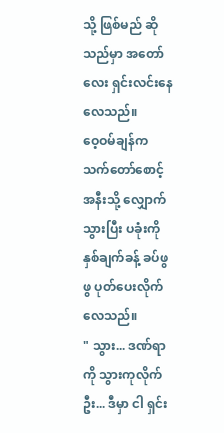သို့ ဖြစ်မည် ဆိုသည်မှာ အတော်လေး ရှင်းလင်းနေလေသည်။
ဝေ့ဝမ်ချန်က သက်တော်စောင့် အနီးသို့ လျှောက်သွားပြီး ပခုံးကို နှစ်ချက်ခန့် ခပ်ဖွဖွ ပုတ်ပေးလိုက်လေသည်။
" သွား... ဒဏ်ရာကို သွားကုလိုက်ဦး... ဒီမှာ ငါ ရှင်း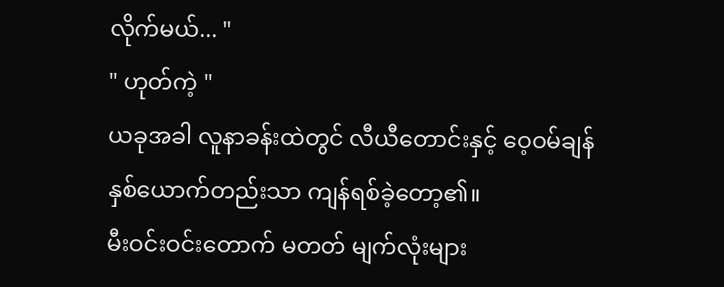လိုက်မယ်... "
" ဟုတ်ကဲ့ "
ယခုအခါ လူနာခန်းထဲတွင် လီယီတောင်းနှင့် ဝေ့ဝမ်ချန် နှစ်ယောက်တည်းသာ ကျန်ရစ်ခဲ့တော့၏။
မီးဝင်းဝင်းတောက် မတတ် မျက်လုံးများ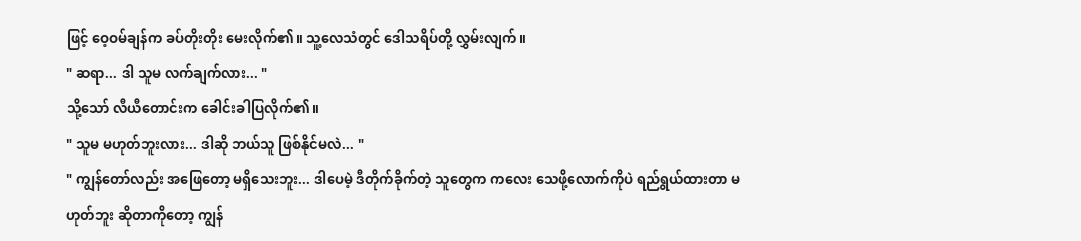ဖြင့် ဝေ့ဝမ်ချန်က ခပ်တိုးတိုး မေးလိုက်၏။ သူ့လေသံတွင် ဒေါသရိပ်တို့ လွှမ်းလျက်။
" ဆရာ... ဒါ သူမ လက်ချက်လား... "
သို့သော် လီယီတောင်းက ခေါင်းခါပြလိုက်၏။
" သူမ မဟုတ်ဘူးလား... ဒါဆို ဘယ်သူ ဖြစ်နိုင်မလဲ... "
" ကျွန်တော်လည်း အဖြေတော့ မရှိသေးဘူး... ဒါပေမဲ့ ဒီတိုက်ခိုက်တဲ့ သူတွေက ကလေး သေဖို့လောက်ကိုပဲ ရည်ရွယ်ထားတာ မဟုတ်ဘူး ဆိုတာကိုတော့ ကျွန်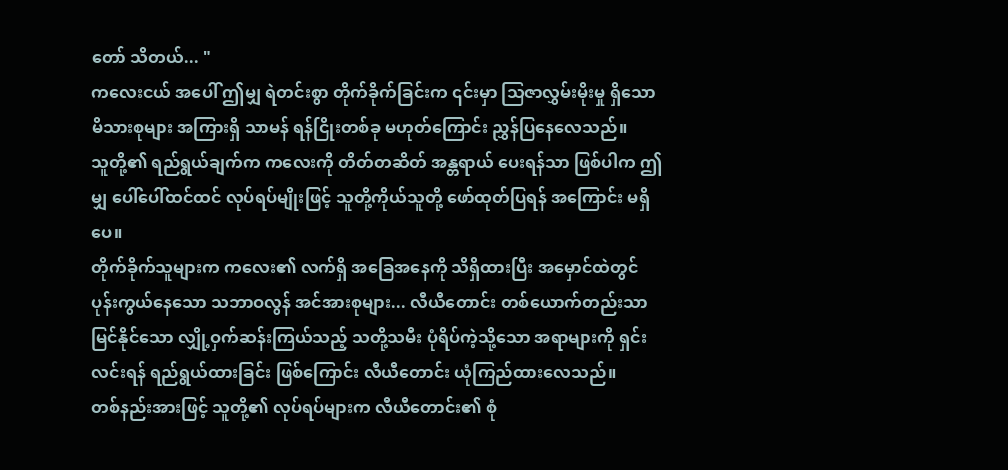တော် သိတယ်... "
ကလေးငယ် အပေါ် ဤမျှ ရဲတင်းစွာ တိုက်ခိုက်ခြင်းက ၎င်းမှာ သြဇာလွှမ်းမိုးမှု ရှိသော မိသားစုများ အကြားရှိ သာမန် ရန်ငြိုးတစ်ခု မဟုတ်ကြောင်း ညွှန်ပြနေလေသည်။
သူတို့၏ ရည်ရွယ်ချက်က ကလေးကို တိတ်တဆိတ် အန္တရာယ် ပေးရန်သာ ဖြစ်ပါက ဤမျှ ပေါ်ပေါ်ထင်ထင် လုပ်ရပ်မျိုးဖြင့် သူတို့ကိုယ်သူတို့ ဖော်ထုတ်ပြရန် အကြောင်း မရှိပေ။
တိုက်ခိုက်သူများက ကလေး၏ လက်ရှိ အခြေအနေကို သိရှိထားပြီး အမှောင်ထဲတွင် ပုန်းကွယ်နေသော သဘာဝလွန် အင်အားစုများ... လီယီတောင်း တစ်ယောက်တည်းသာ မြင်နိုင်သော လျှို့ဝှက်ဆန်းကြယ်သည့် သတို့သမီး ပုံရိပ်ကဲ့သို့သော အရာများကို ရှင်းလင်းရန် ရည်ရွယ်ထားခြင်း ဖြစ်ကြောင်း လီယီတောင်း ယုံကြည်ထားလေသည်။
တစ်နည်းအားဖြင့် သူတို့၏ လုပ်ရပ်များက လီယီတောင်း၏ စုံ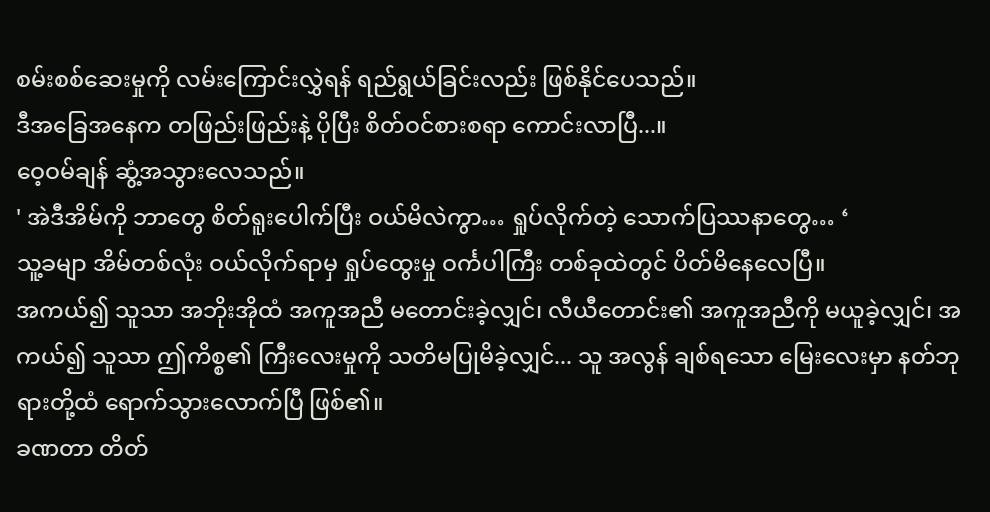စမ်းစစ်ဆေးမှုကို လမ်းကြောင်းလွှဲရန် ရည်ရွယ်ခြင်းလည်း ဖြစ်နိုင်ပေသည်။
ဒီအခြေအနေက တဖြည်းဖြည်းနဲ့ ပိုပြီး စိတ်ဝင်စားစရာ ကောင်းလာပြီ...။
ဝေ့ဝမ်ချန် ဆွံ့အသွားလေသည်။
' အဲဒီအိမ်ကို ဘာတွေ စိတ်ရူးပေါက်ပြီး ဝယ်မိလဲကွာ… ရှုပ်လိုက်တဲ့ သောက်ပြဿနာတွေ… ‘
သူ့ခမျာ အိမ်တစ်လုံး ဝယ်လိုက်ရာမှ ရှုပ်ထွေးမှု ဝင်္ကပါကြီး တစ်ခုထဲတွင် ပိတ်မိနေလေပြီ။
အကယ်၍ သူသာ အဘိုးအိုထံ အကူအညီ မတောင်းခဲ့လျှင်၊ လီယီတောင်း၏ အကူအညီကို မယူခဲ့လျှင်၊ အကယ်၍ သူသာ ဤကိစ္စ၏ ကြီးလေးမှုကို သတိမပြုမိခဲ့လျှင်... သူ အလွန် ချစ်ရသော မြေးလေးမှာ နတ်ဘုရားတို့ထံ ရောက်သွားလောက်ပြီ ဖြစ်၏။
ခဏတာ တိတ်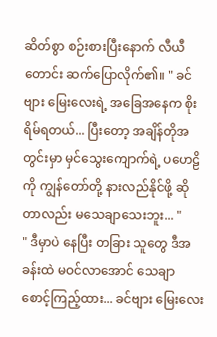ဆိတ်စွာ စဉ်းစားပြီးနောက် လီယီတောင်း ဆက်ပြောလိုက်၏။ " ခင်ဗျား မြေးလေးရဲ့ အခြေအနေက စိုးရိမ်ရတယ်... ပြီးတော့ အချိန်တိုအတွင်းမှာ မှင်သွေးကျောက်ရဲ့ ပဟေဠိကို ကျွန်တော်တို့ နားလည်နိုင်ဖို့ ဆိုတာလည်း မသေချာသေးဘူး... "
" ဒီမှာပဲ နေပြီး တခြား သူတွေ ဒီအခန်းထဲ မဝင်လာအောင် သေချာ စောင့်ကြည့်ထား... ခင်ဗျား မြေးလေး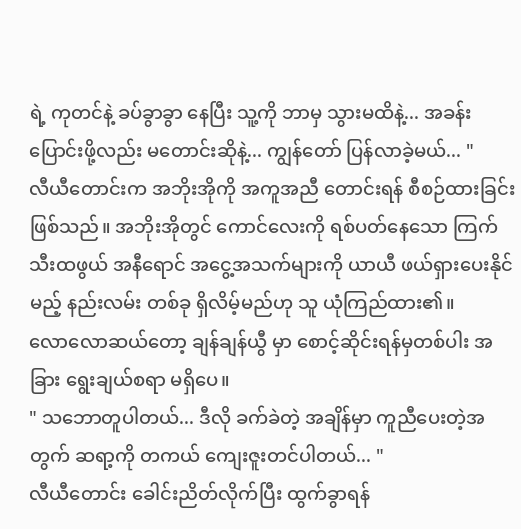ရဲ့ ကုတင်နဲ့ ခပ်ခွာခွာ နေပြီး သူ့ကို ဘာမှ သွားမထိနဲ့... အခန်း ပြောင်းဖို့လည်း မတောင်းဆိုနဲ့... ကျွန်တော် ပြန်လာခဲ့မယ်... "
လီယီတောင်းက အဘိုးအိုကို အကူအညီ တောင်းရန် စီစဉ်ထားခြင်း ဖြစ်သည်။ အဘိုးအိုတွင် ကောင်လေးကို ရစ်ပတ်နေသော ကြက်သီးထဖွယ် အနီရောင် အငွေ့အသက်များကို ယာယီ ဖယ်ရှားပေးနိုင်မည့် နည်းလမ်း တစ်ခု ရှိလိမ့်မည်ဟု သူ ယုံကြည်ထား၏။
လောလောဆယ်တော့ ချန်ချန်ယွီ မှာ စောင့်ဆိုင်းရန်မှတစ်ပါး အခြား ရွေးချယ်စရာ မရှိပေ။
" သဘောတူပါတယ်... ဒီလို ခက်ခဲတဲ့ အချိန်မှာ ကူညီပေးတဲ့အတွက် ဆရာ့ကို တကယ် ကျေးဇူးတင်ပါတယ်... "
လီယီတောင်း ခေါင်းညိတ်လိုက်ပြီး ထွက်ခွာရန်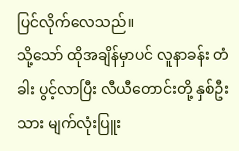ပြင်လိုက်လေသည်။
သို့သော် ထိုအချိန်မှာပင် လူနာခန်း တံခါး ပွင့်လာပြီး လီယီတောင်းတို့ နှစ်ဦးသား မျက်လုံးပြူး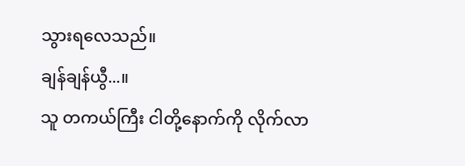သွားရလေသည်။
ချန်ချန်ယွီ...။
သူ တကယ်ကြီး ငါတို့နောက်ကို လိုက်လာ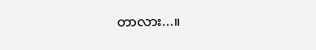တာလား...။